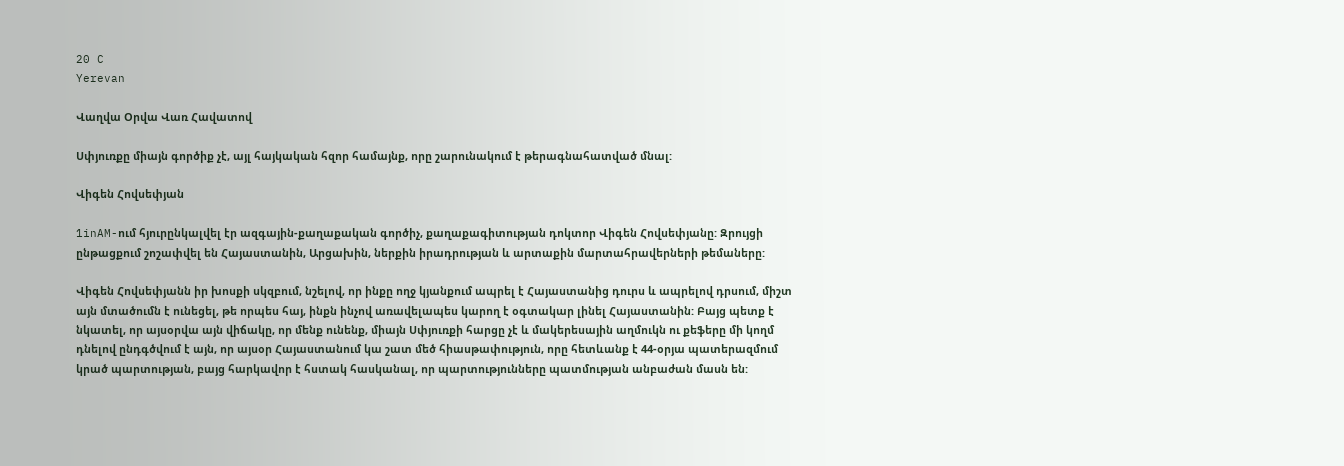20 C
Yerevan

Վաղվա Օրվա Վառ Հավատով

Սփյուռքը միայն գործիք չէ, այլ հայկական հզոր համայնք, որը շարունակում է թերագնահատված մնալ:

Վիգեն Հովսեփյան

1inAM-ում հյուրընկալվել էր ազգային-քաղաքական գործիչ, քաղաքագիտության դոկտոր Վիգեն Հովսեփյանը: Զրույցի ընթացքում շոշափվել են Հայաստանին, Արցախին, ներքին իրադրության և արտաքին մարտահրավերների թեմաները:

Վիգեն Հովսեփյանն իր խոսքի սկզբում, նշելով, որ ինքը ողջ կյանքում ապրել է Հայաստանից դուրս և ապրելով դրսում, միշտ այն մտածումն է ունեցել, թե որպես հայ, ինքն ինչով առավելապես կարող է օգտակար լինել Հայաստանին: Բայց պետք է նկատել, որ այսօրվա այն վիճակը, որ մենք ունենք, միայն Սփյուռքի հարցը չէ և մակերեսային աղմուկն ու քեֆերը մի կողմ դնելով ընդգծվում է այն, որ այսօր Հայաստանում կա շատ մեծ հիասթափություն, որը հետևանք է 44-օրյա պատերազմում կրած պարտության, բայց հարկավոր է հստակ հասկանալ, որ պարտությունները պատմության անբաժան մասն են: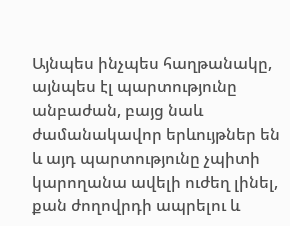Այնպես ինչպես հաղթանակը, այնպես էլ պարտությունը անբաժան, բայց նաև ժամանակավոր երևույթներ են և այդ պարտությունը չպիտի կարողանա ավելի ուժեղ լինել, քան ժողովրդի ապրելու և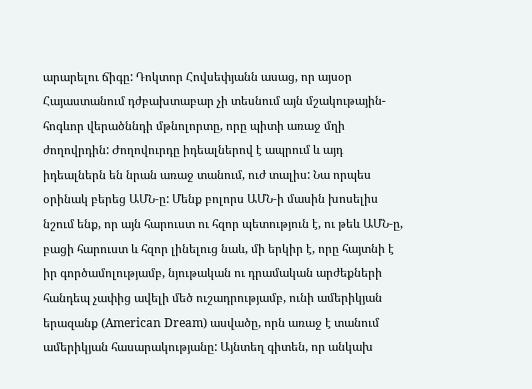արարելու ճիգը: Դոկտոր Հովսեփյանն ասաց, որ այսօր Հայաստանում դժբախտաբար չի տեսնում այն մշակութային-հոգևոր վերածննդի մթնոլորտը, որը պիտի առաջ մղի ժողովրդին: Ժողովուրդը իդեալներով է ապրում և այդ իդեալներն են նրան առաջ տանում, ուժ տալիս: Նա որպես օրինակ բերեց ԱՄՆ‑ը: Մենք բոլորս ԱՄՆ‑ի մասին խոսելիս նշում ենք, որ այն հարուստ ու հզոր պետություն է, ու թեև ԱՄՆ‑ը, բացի հարուստ և հզոր լինելուց նաև, մի երկիր է, որը հայտնի է իր գործամոլությամբ, նյութական ու դրամական արժեքների հանդեպ չափից ավելի մեծ ուշադրությամբ, ունի ամերիկյան երազանք (American Dream) ասվածը, որն առաջ է տանում ամերիկյան հասարակությանը: Այնտեղ գիտեն, որ անկախ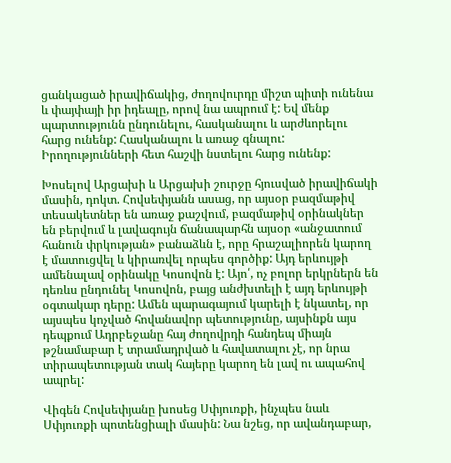ցանկացած իրավիճակից, ժողովուրդը միշտ պիտի ունենա և փայփայի իր իդեալը, որով նա ապրում է: Եվ մենք պարտությունն ընդունելու, հասկանալու և արժևորելու հարց ունենք: Հասկանալու և առաջ գնալու: Իրողությունների հետ հաշվի նստելու հարց ունենք:

Խոսելով Արցախի և Արցախի շուրջը հյուսված իրավիճակի մասին, դոկտ. Հովսեփյանն ասաց, որ այսօր բազմաթիվ տեսակետներ են առաջ քաշվում, բազմաթիվ օրինակներ են բերվում և լավագույն ճանապարհն այսօր «անջատում հանուն փրկության» բանաձևն է, որը հրաշալիորեն կարող է մատուցվել և կիրառվել որպես գործիք: Այդ երևույթի ամենալավ օրինակը Կոսովոն է: Այո՛, ոչ բոլոր երկրներն են դեռևս ընդունել Կոսովոն, բայց անժխտելի է այդ երևույթի օգտակար դերը: Ամեն պարագայում կարելի է նկատել, որ այսպես կոչված հովանավոր պետությունը, այսինքն այս դեպքում Ադրբեջանը հայ ժողովրդի հանդեպ միայն թշնամաբար է տրամադրված և հավատալու չէ, որ նրա տիրապետության տակ հայերը կարող են լավ ու ապահով ապրել:

Վիգեն Հովսեփյանը խոսեց Սփյուռքի, ինչպես նաև Սփյուռքի պոտենցիալի մասին: Նա նշեց, որ ավանդաբար,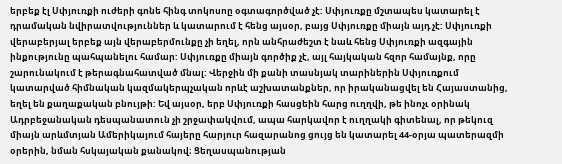երբեք էլ Սփյուռքի ուժերի գոնե հինգ տոկոսոը օգտագործված չէ: Սփյուռքը մշտապես կատարել է դրամական նվիրատվություններ և կատարում է հենց այսօր, բայց Սփյուռքը միայն այդ չէ: Սփյուռքի վերաբերյալ երբեք այն վերաբերմունքը չի եղել, որն անհրաժեշտ է նաև հենց Սփյուռքի ազգային ինքությունը պահպանելու համար: Սփյուռքը միայն գործիք չէ, այլ հայկական հզոր համայնք, որը շարունակում է թերագնահատված մնալ: Վերջին մի քանի տասնյակ տարիներին Սփյուռքում կատարված հիմնական կազմակերպչական որևէ աշխատանքներ, որ իրականացվել են Հայաստանից, եղել են քաղաքական բնույթի: Եվ այսօր, երբ Սփյուռքի հասցեին հարց ուղղվի, թե ինոչւ օրինակ Ադրբեջանական դեսպանատուն չի շրջափակվում, ապա հարկավոր է ուղղակի գիտենալ, որ թեկուզ միայն արևմտյան Ամերիկայում հայերը հարյուր հազարանոց ցույց են կատարել 44-օրյա պատերազմի օրերին, նման հսկայական քանակով։ Ցեղասպանության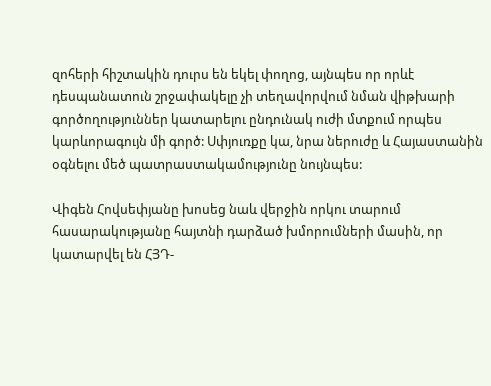զոհերի հիշտակին դուրս են եկել փողոց, այնպես որ որևէ դեսպանատուն շրջափակելը չի տեղավորվում նման վիթխարի գործողություններ կատարելու ընդունակ ուժի մտքում որպես կարևորագույն մի գործ: Սփյուռքը կա, նրա ներուժը և Հայաստանին օգնելու մեծ պատրաստակամությունը նույնպես:

Վիգեն Հովսեփյանը խոսեց նաև վերջին որկու տարում հասարակությանը հայտնի դարձած խմորումների մասին, որ կատարվել են ՀՅԴ-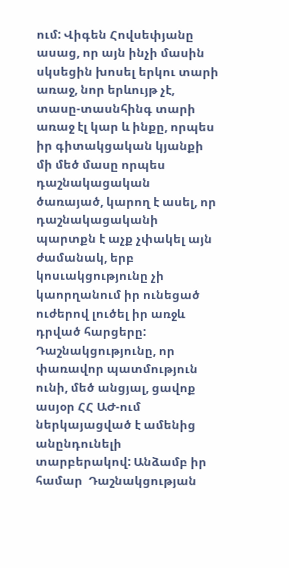ում: Վիգեն Հովսեփյանը ասաց, որ այն ինչի մասին սկսեցին խոսել երկու տարի առաջ, նոր երևույթ չէ, տասը-տասնհինգ տարի առաջ էլ կար և ինքը, որպես իր գիտակցական կյանքի մի մեծ մասը որպես դաշնակացական ծառայած, կարող է ասել, որ դաշնակացականի պարտքն է աչք չփակել այն ժամանակ, երբ կոսւակցությունը չի կաորղանում իր ունեցած ուժերով լուծել իր առջև դրված հարցերը: Դաշնակցությունը, որ փառավոր պատմություն ունի, մեծ անցյալ, ցավոք ասյօր ՀՀ ԱԺ-ում ներկայացված է ամենից անընդունելի տարբերակով: Անձամբ իր համար  Դաշնակցության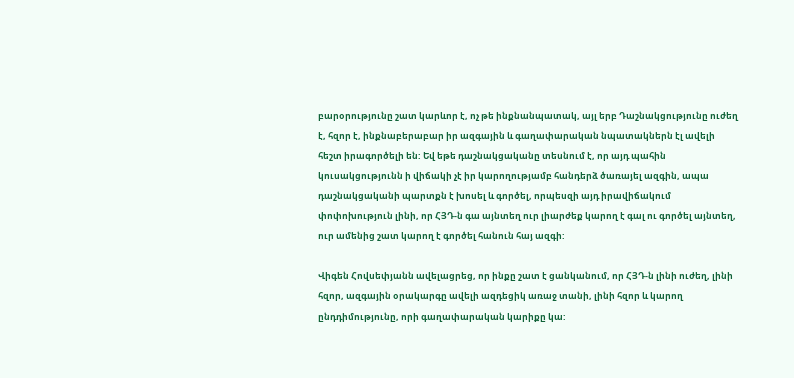բարօրությունը շատ կարևոր է, ոչ թե ինքնանպատակ, այլ երբ Դաշնակցությունը ուժեղ է, հզոր է, ինքնաբերաբար իր ազգային և գաղափարական նպատակներն էլ ավելի հեշտ իրագործելի են: Եվ եթե դաշնակցականը տեսնում է, որ այդ պահին կուսակցությունն ի վիճակի չէ իր կարողությամբ հանդերձ ծառայել ազգին, ապա դաշնակցականի պարտքն է խոսել և գործել, որպեսզի այդ իրավիճակում փոփոխություն լինի, որ ՀՅԴ‑ն գա այնտեղ ուր լիարժեք կարող է գալ ու գործել այնտեղ, ուր ամենից շատ կարող է գործել հանուն հայ ազգի:

Վիգեն Հովսեփյանն ավելացրեց, որ ինքը շատ է ցանկանում, որ ՀՅԴ‑ն լինի ուժեղ, լինի հզոր, ազգային օրակարգը ավելի ազդեցիկ առաջ տանի, լինի հզոր և կարող ընդդիմությունը, որի գաղափարական կարիքը կա: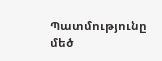Պատմությունը մեծ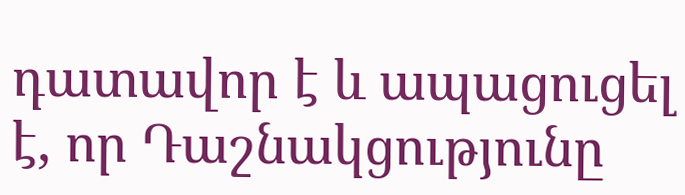դատավոր է և ապացուցել է, որ Դաշնակցությունը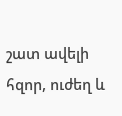շատ ավելի հզոր, ուժեղ և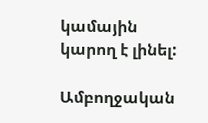կամային կարող է լինել:

Ամբողջական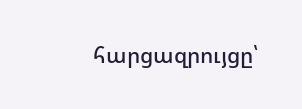հարցազրույցը՝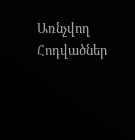Առնչվող Հոդվածներ